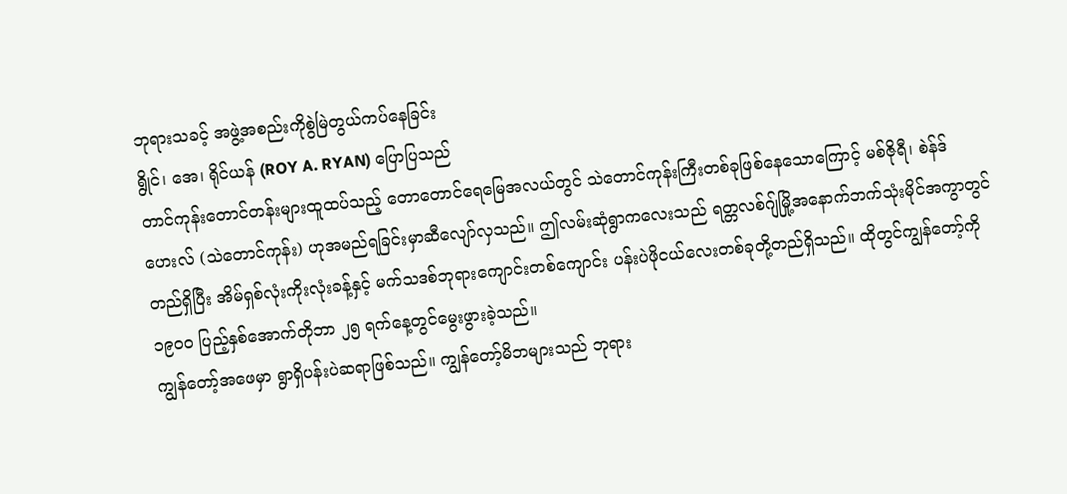ဘုရားသခင့် အဖွဲ့အစည်းကိုစွဲမြဲတွယ်ကပ်နေခြင်း
ရွိုင်၊ အေ၊ ရိုင်ယန် (ROY A. RYAN) ပြောပြသည်
တာင်ကုန်းတောင်တန်းများထူထပ်သည့် တောတောင်ရေမြေအလယ်တွင် သဲတောင်ကုန်းကြီးတစ်ခုဖြစ်နေသောကြောင့် မစ်ဇိုရီ၊ စဲန်ဒ်ဟေးလ် (သဲတောင်ကုန်း) ဟုအမည်ရခြင်းမှာဆီလျော်လှသည်။ ဤလမ်းဆုံရွာကလေးသည် ရတ္တလစ်ဂျ်မြို့အနောက်ဘက်သုံးမိုင်အကွာတွင် တည်ရှိပြီး အိမ်ရှစ်လုံးကိုးလုံးခန့်နှင့် မက်သဒစ်ဘုရားကျောင်းတစ်ကျောင်း ပန်းပဲဖိုငယ်လေးတစ်ခုတို့တည်ရှိသည်။ ထိုတွင်ကျွန်တော့်ကို ၁၉၀၀ ပြည့်နှစ်အောက်တိုဘာ ၂၅ ရက်နေ့တွင်မွေးဖွားခဲ့သည်။
ကျွန်တော့်အဖေမှာ ရွာရှိပန်းပဲဆရာဖြစ်သည်။ ကျွန်တော့်မိဘများသည် ဘုရား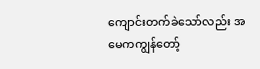ကျောင်းတက်ခဲသော်လည်း အမေကကျွန်တော့်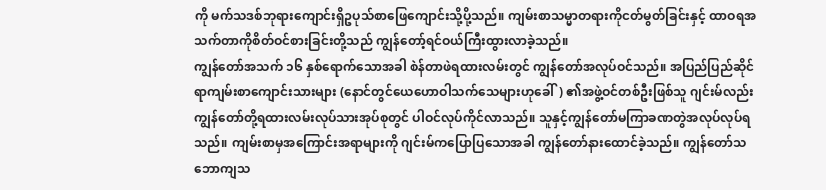ကို မက်သဒစ်ဘုရားကျောင်းရှိဥပုသ်စာဖြေကျောင်းသို့ပို့သည်။ ကျမ်းစာသမ္မာတရားကိုငတ်မွတ်ခြင်းနှင့် ထာဝရအသက်တာကိုစိတ်ဝင်စားခြင်းတို့သည် ကျွန်တော့်ရင်ဝယ်ကြီးထွားလာခဲ့သည်။
ကျွန်တော်အသက် ၁၆ နှစ်ရောက်သောအခါ စဲန်တာဖဲရထားလမ်းတွင် ကျွန်တော်အလုပ်ဝင်သည်။ အပြည်ပြည်ဆိုင်ရာကျမ်းစာကျောင်းသားများ (နောင်တွင်ယေဟောဝါသက်သေများဟုခေါ်) ၏အဖွဲ့ဝင်တစ်ဦးဖြစ်သူ ဂျင်းမ်လည်းကျွန်တော်တို့ရထားလမ်းလုပ်သားအုပ်စုတွင် ပါဝင်လုပ်ကိုင်လာသည်။ သူနှင့်ကျွန်တော်မကြာခဏတွဲအလုပ်လုပ်ရသည်။ ကျမ်းစာမှအကြောင်းအရာများကို ဂျင်းမ်ကပြောပြသောအခါ ကျွန်တော်နားထောင်ခဲ့သည်။ ကျွန်တော်သဘောကျသ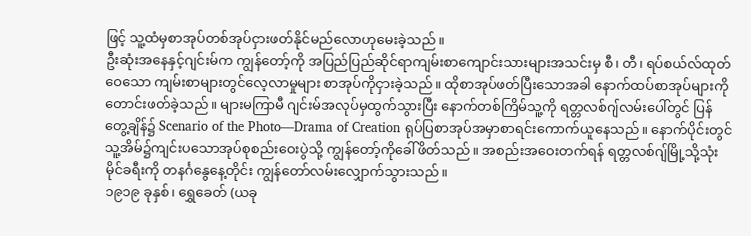ဖြင့် သူ့ထံမှစာအုပ်တစ်အုပ်ငှားဖတ်နိုင်မည်လောဟုမေးခဲ့သည်။
ဦးဆုံးအနေနှင့်ဂျင်းမ်က ကျွန်တော့်ကို အပြည်ပြည်ဆိုင်ရာကျမ်းစာကျောင်းသားများအသင်းမှ စီ၊ တီ၊ ရပ်စယ်လ်ထုတ်ဝေသော ကျမ်းစာများတွင်လေ့လာမှုများ စာအုပ်ကိုငှားခဲ့သည်။ ထိုစာအုပ်ဖတ်ပြီးသောအခါ နောက်ထပ်စာအုပ်များကိုတောင်းဖတ်ခဲ့သည်။ များမကြာမီ ဂျင်းမ်အလုပ်မှထွက်သွားပြီး နောက်တစ်ကြိမ်သူ့ကို ရတ္တလစ်ဂျ်လမ်းပေါ်တွင် ပြန်တွေ့ချိန်၌ Scenario of the Photo—Drama of Creation ရုပ်ပြစာအုပ်အမှာစာရင်းကောက်ယူနေသည်။ နောက်ပိုင်းတွင် သူ့အိမ်၌ကျင်းပသောအုပ်စုစည်းဝေးပွဲသို့ ကျွန်တော့်ကိုခေါ်ဖိတ်သည်။ အစည်းအဝေးတက်ရန် ရတ္တလစ်ဂျ်မြို့သို့သုံးမိုင်ခရီးကို တနင်္ဂနွေနေ့တိုင်း ကျွန်တော်လမ်းလျှောက်သွားသည်။
၁၉၁၉ ခုနှစ်၊ ရွှေခေတ် (ယခု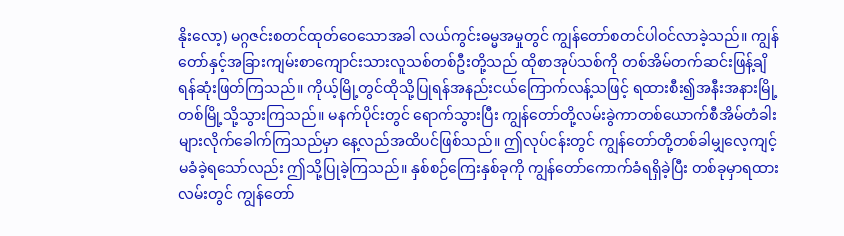နိုးလော့) မဂ္ဂဇင်းစတင်ထုတ်ဝေသောအခါ လယ်ကွင်းဓမ္မအမှုတွင် ကျွန်တော်စတင်ပါဝင်လာခဲ့သည်။ ကျွန်တော်နှင့်အခြားကျမ်းစာကျောင်းသားလူသစ်တစ်ဦးတို့သည် ထိုစာအုပ်သစ်ကို တစ်အိမ်တက်ဆင်းဖြန့်ချိရန်ဆုံးဖြတ်ကြသည်။ ကိုယ့်မြို့တွင်ထိုသို့ပြုရန်အနည်းငယ်ကြောက်လန့်သဖြင့် ရထားစီး၍အနီးအနားမြို့တစ်မြို့သို့သွားကြသည်။ မနက်ပိုင်းတွင် ရောက်သွားပြီး ကျွန်တော်တို့လမ်းခွဲကာတစ်ယောက်စီအိမ်တံခါးများလိုက်ခေါက်ကြသည်မှာ နေ့လည်အထိပင်ဖြစ်သည်။ ဤလုပ်ငန်းတွင် ကျွန်တော်တို့တစ်ခါမျှလေ့ကျင့်မခံခဲ့ရသော်လည်း ဤသို့ပြုခဲ့ကြသည်။ နှစ်စဉ်ကြေးနှစ်ခုကို ကျွန်တော်ကောက်ခံရရှိခဲ့ပြီး တစ်ခုမှာရထားလမ်းတွင် ကျွန်တော်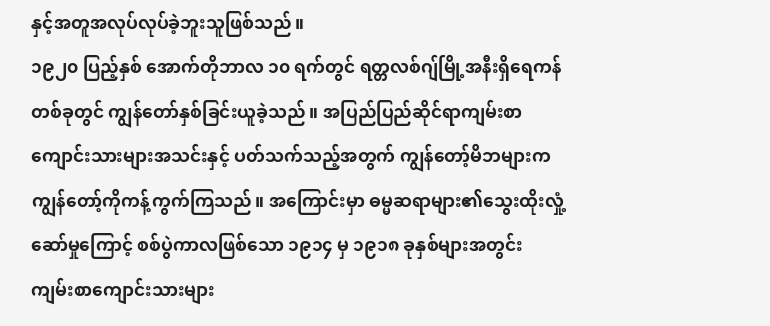နှင့်အတူအလုပ်လုပ်ခဲ့ဘူးသူဖြစ်သည်။
၁၉၂၀ ပြည့်နှစ် အောက်တိုဘာလ ၁၀ ရက်တွင် ရတ္တလစ်ဂျ်မြို့အနီးရှိရေကန်တစ်ခုတွင် ကျွန်တော်နှစ်ခြင်းယူခဲ့သည်။ အပြည်ပြည်ဆိုင်ရာကျမ်းစာကျောင်းသားများအသင်းနှင့် ပတ်သက်သည့်အတွက် ကျွန်တော့်မိဘများက ကျွန်တော့်ကိုကန့်ကွက်ကြသည်။ အကြောင်းမှာ ဓမ္မဆရာများ၏သွေးထိုးလှုံ့ဆော်မှုကြောင့် စစ်ပွဲကာလဖြစ်သော ၁၉၁၄ မှ ၁၉၁၈ ခုနှစ်များအတွင်း ကျမ်းစာကျောင်းသားများ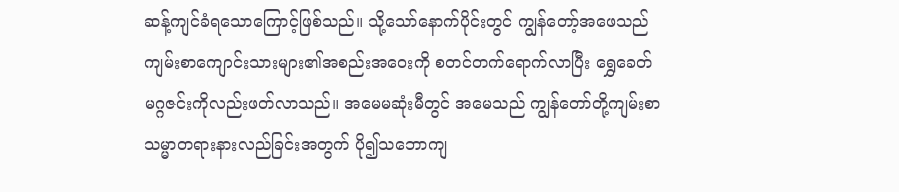ဆန့်ကျင်ခံရသောကြောင့်ဖြစ်သည်။ သို့သော်နောက်ပိုင်းတွင် ကျွန်တော့်အဖေသည် ကျမ်းစာကျောင်းသားများ၏အစည်းအဝေးကို စတင်တက်ရောက်လာပြီး ရွှေခေတ် မဂ္ဂဇင်းကိုလည်းဖတ်လာသည်။ အမေမဆုံးမီတွင် အမေသည် ကျွန်တော်တို့ကျမ်းစာသမ္မာတရားနားလည်ခြင်းအတွက် ပို၍သဘောကျ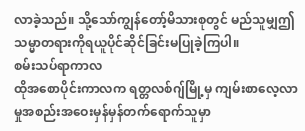လာခဲ့သည်။ သို့သော်ကျွန်တော့်မိသားစုတွင် မည်သူမျှဤသမ္မာတရားကိုရယူပိုင်ဆိုင်ခြင်းမပြုခဲ့ကြပါ။
စမ်းသပ်ရာကာလ
ထိုအစောပိုင်းကာလက ရတ္တလစ်ဂျ်မြို့မှ ကျမ်းစာလေ့လာမှုအစည်းအဝေးမှန်မှန်တက်ရောက်သူမှာ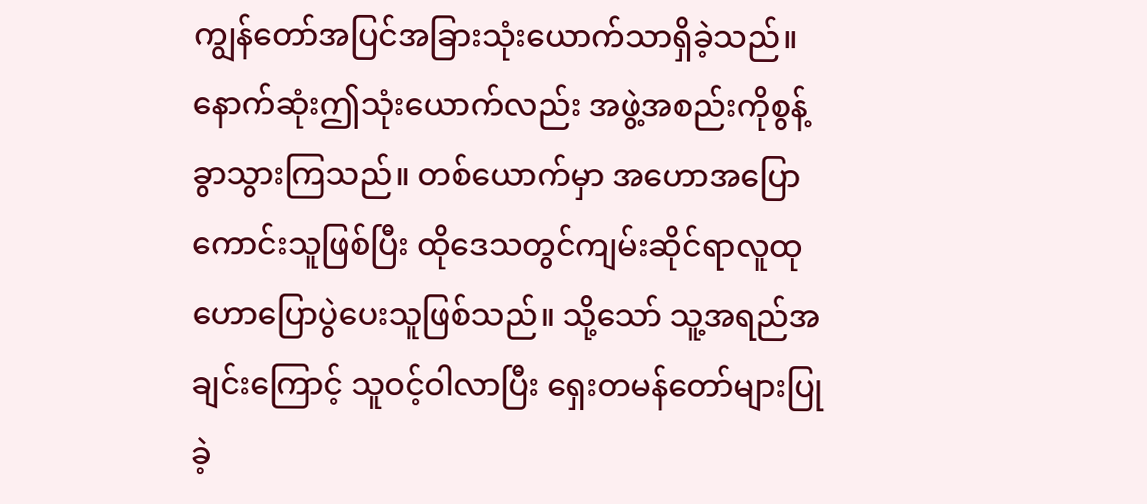ကျွန်တော်အပြင်အခြားသုံးယောက်သာရှိခဲ့သည်။ နောက်ဆုံးဤသုံးယောက်လည်း အဖွဲ့အစည်းကိုစွန့်ခွာသွားကြသည်။ တစ်ယောက်မှာ အဟောအပြောကောင်းသူဖြစ်ပြီး ထိုဒေသတွင်ကျမ်းဆိုင်ရာလူထုဟောပြောပွဲပေးသူဖြစ်သည်။ သို့သော် သူ့အရည်အချင်းကြောင့် သူဝင့်ဝါလာပြီး ရှေးတမန်တော်များပြုခဲ့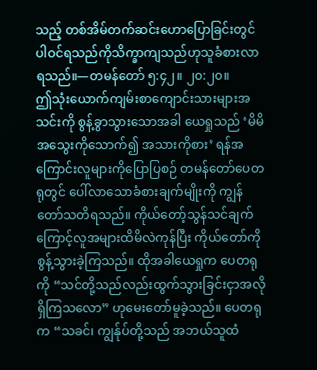သည့် တစ်အိမ်တက်ဆင်းဟောပြောခြင်းတွင် ပါဝင်ရသည်ကိုသိက္ခာကျသည်ဟုသူခံစားလာရသည်။—တမန်တော် ၅:၄၂။ ၂၀:၂၀။
ဤသုံးယောက်ကျမ်းစာကျောင်းသားများအသင်းကို စွန့်ခွာသွားသောအခါ ယေရှုသည် ‘မိမိအသွေးကိုသောက်၍ အသားကိုစား’ ရန်အကြောင်းလူများကိုပြောပြစဉ် တမန်တော်ပေတရုတွင် ပေါ်လာသောခံစားချက်မျိုးကို ကျွန်တော်သတိရသည်။ ကိုယ်တော့်သွန်သင်ချက်ကြောင့်လူအများထိမိလဲကုန်ပြီး ကိုယ်တော်ကိုစွန့်သွားခဲ့ကြသည်။ ထိုအခါယေရှုက ပေတရုကို “သင်တို့သည်လည်းထွက်သွားခြင်းငှာအလိုရှိကြသလော” ဟုမေးတော်မူခဲ့သည်။ ပေတရုက “သခင်၊ ကျွန်ုပ်တို့သည် အဘယ်သူထံ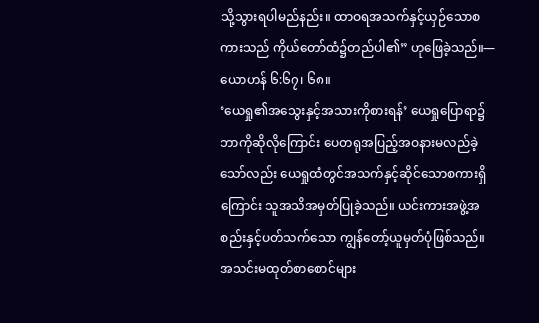သို့သွားရပါမည်နည်း။ ထာဝရအသက်နှင့်ယှဉ်သောစကားသည် ကိုယ်တော်ထံ၌တည်ပါ၏” ဟုဖြေခဲ့သည်။—ယောဟန် ၆:၆၇၊ ၆၈။
‘ယေရှု၏အသွေးနှင့်အသားကိုစားရန်’ ယေရှုပြောရာ၌ဘာကိုဆိုလိုကြောင်း ပေတရုအပြည့်အဝနားမလည်ခဲ့သော်လည်း ယေရှုထံတွင်အသက်နှင့်ဆိုင်သောစကားရှိကြောင်း သူအသိအမှတ်ပြုခဲ့သည်။ ယင်းကားအဖွဲ့အစည်းနှင့်ပတ်သက်သော ကျွန်တော့်ယူမှတ်ပုံဖြစ်သည်။ အသင်းမထုတ်စာစောင်များ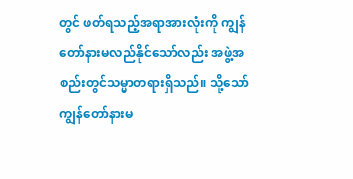တွင် ဖတ်ရသည့်အရာအားလုံးကို ကျွန်တော်နားမလည်နိုင်သော်လည်း အဖွဲ့အစည်းတွင်သမ္မာတရားရှိသည်။ သို့သော်ကျွန်တော်နားမ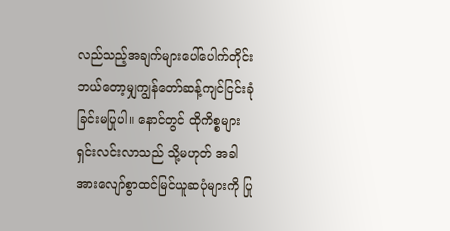လည်သည့်အချက်များပေါ်ပေါက်တိုင်း ဘယ်တော့မျှကျွန်တော်ဆန့်ကျင်ငြင်းခုံခြင်းမပြုပါ။ နောင်တွင် ထိုကိစ္စများရှင်းလင်းလာသည် သို့မဟုတ် အခါအားလျော်စွာထင်မြင်ယူဆပုံများကို ပြု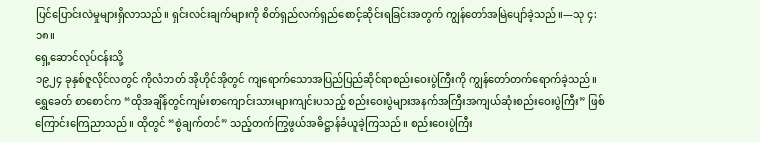ပြင်ပြောင်းလဲမှုများရှိလာသည်။ ရှင်းလင်းချက်များကို စိတ်ရှည်လက်ရှည်စောင့်ဆိုင်းရခြင်းအတွက် ကျွန်တော်အမြဲပျော်ခဲ့သည်။—သု ၄:၁၈။
ရှေ့ဆောင်လုပ်ငန်းသို့
၁၉၂၄ ခုနှစ်ဇူလိုင်လတွင် ကိုလံဘတ် အိုဟိုင်အိုတွင် ကျရောက်သောအပြည်ပြည်ဆိုင်ရာစည်းဝေးပွဲကြီးကို ကျွန်တော်တက်ရောက်ခဲ့သည်။ ရွှေခေတ် စာစောင်က “ထိုအချိန်တွင်ကျမ်းစာကျောင်းသားများကျင်းပသည့် စည်းဝေးပွဲများအနက်အကြီးအကျယ်ဆုံးစည်းဝေးပွဲကြီး” ဖြစ်ကြောင်းကြေညာသည်။ ထိုတွင် “စွဲချက်တင်” သည့်တက်ကြွဖွယ်အဓိဋ္ဌာန်ခံယူခဲ့ကြသည်။ စည်းဝေးပွဲကြီး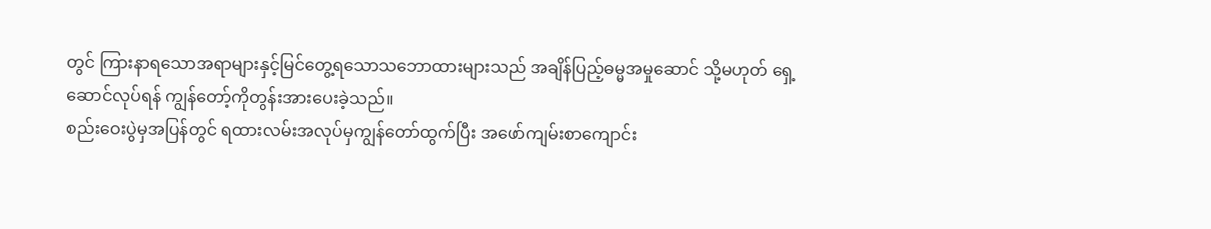တွင် ကြားနာရသောအရာများနှင့်မြင်တွေ့ရသောသဘောထားများသည် အချိန်ပြည့်ဓမ္မအမှုဆောင် သို့မဟုတ် ရှေ့ဆောင်လုပ်ရန် ကျွန်တော့်ကိုတွန်းအားပေးခဲ့သည်။
စည်းဝေးပွဲမှအပြန်တွင် ရထားလမ်းအလုပ်မှကျွန်တော်ထွက်ပြီး အဖော်ကျမ်းစာကျောင်း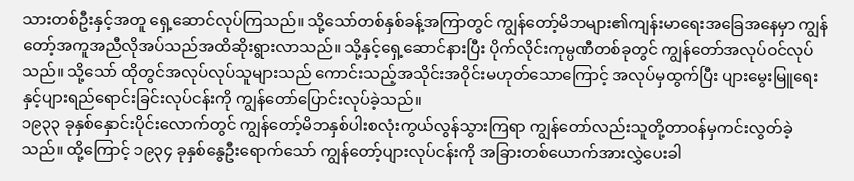သားတစ်ဦးနှင့်အတူ ရှေ့ဆောင်လုပ်ကြသည်။ သို့သော်တစ်နှစ်ခန့်အကြာတွင် ကျွန်တော့်မိဘများ၏ကျန်းမာရေးအခြေအနေမှာ ကျွန်တော့်အကူအညီလိုအပ်သည်အထိဆိုးရွားလာသည်။ သို့နှင့်ရှေ့ဆောင်နားပြီး ပိုက်လိုင်းကုမ္ပဏီတစ်ခုတွင် ကျွန်တော်အလုပ်ဝင်လုပ်သည်။ သို့သော် ထိုတွင်အလုပ်လုပ်သူများသည် ကောင်းသည့်အသိုင်းအဝိုင်းမဟုတ်သောကြောင့် အလုပ်မှထွက်ပြီး ပျားမွေးမြူရေးနှင့်ပျားရည်ရောင်းခြင်းလုပ်ငန်းကို ကျွန်တော်ပြောင်းလုပ်ခဲ့သည်။
၁၉၃၃ ခုနှစ်နှောင်းပိုင်းလောက်တွင် ကျွန်တော့်မိဘနှစ်ပါးစလုံးကွယ်လွန်သွားကြရာ ကျွန်တော်လည်းသူတို့တာဝန်မှကင်းလွတ်ခဲ့သည်။ ထို့ကြောင့် ၁၉၃၄ ခုနှစ်နွေဦးရောက်သော် ကျွန်တော့်ပျားလုပ်ငန်းကို အခြားတစ်ယောက်အားလွှဲပေးခါ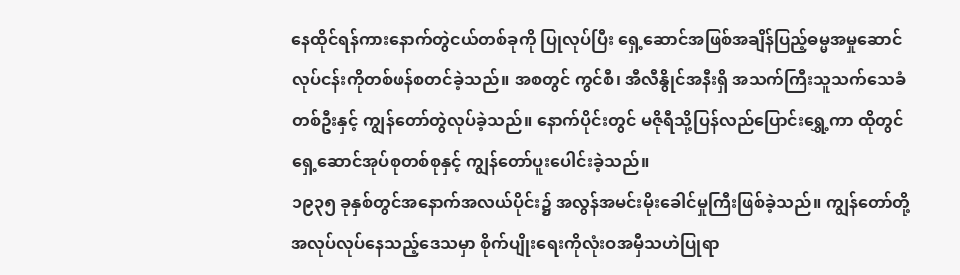နေထိုင်ရန်ကားနောက်တွဲငယ်တစ်ခုကို ပြုလုပ်ပြီး ရှေ့ဆောင်အဖြစ်အချိန်ပြည့်ဓမ္မအမှုဆောင်လုပ်ငန်းကိုတစ်ဖန်စတင်ခဲ့သည်။ အစတွင် ကွင်စီ၊ အီလီနွိုင်အနီးရှိ အသက်ကြီးသူသက်သေခံတစ်ဦးနှင့် ကျွန်တော်တွဲလုပ်ခဲ့သည်။ နောက်ပိုင်းတွင် မဇိုရီသို့ပြန်လည်ပြောင်းရွှေ့ကာ ထိုတွင်ရှေ့ဆောင်အုပ်စုတစ်စုနှင့် ကျွန်တော်ပူးပေါင်းခဲ့သည်။
၁၉၃၅ ခုနှစ်တွင်အနောက်အလယ်ပိုင်း၌ အလွန်အမင်းမိုးခေါင်မှုကြီးဖြစ်ခဲ့သည်။ ကျွန်တော်တို့အလုပ်လုပ်နေသည့်ဒေသမှာ စိုက်ပျိုးရေးကိုလုံးဝအမှီသဟဲပြုရာ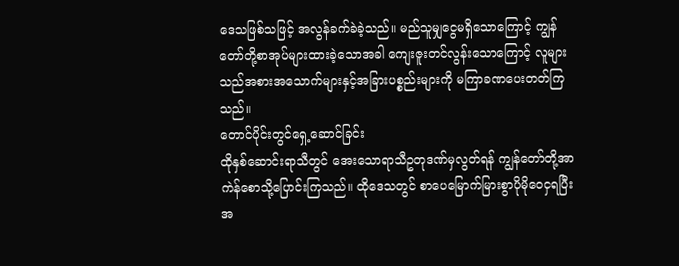ဒေသဖြစ်သဖြင့် အလွန်ခက်ခဲခဲ့သည်။ မည်သူမျှငွေမရှိသောကြောင့် ကျွန်တော်တို့စာအုပ်များထားခဲ့သောအခါ ကျေးဇူးတင်လွန်းသောကြောင့် လူများသည်အစားအသောက်များနှင့်အခြားပစ္စည်းများကို မကြာခဏပေးတတ်ကြသည်။
တောင်ပိုင်းတွင်ရှေ့ဆောင်ခြင်း
ထိုနှစ်ဆောင်းရာသီတွင် အေးသောရာသီဥတုဒဏ်မှလွတ်ရန် ကျွန်တော်တို့အာကဲန်စောသို့ပြောင်းကြသည်။ ထိုဒေသတွင် စာပေမြောက်မြားစွာပိုမိုဝေငှရပြီး အ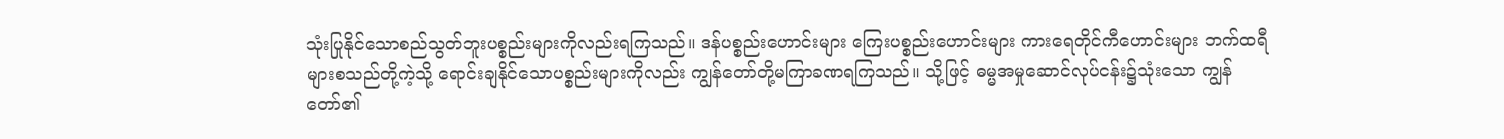သုံးပြုနိုင်သောစည်သွတ်ဘူးပစ္စည်းများကိုလည်းရကြသည်။ ဒန်ပစ္စည်းဟောင်းများ ကြေးပစ္စည်းဟောင်းများ ကားရေတိုင်ကီဟောင်းများ ဘက်ထရီများစသည်တို့ကဲ့သို့ ရောင်းချနိုင်သောပစ္စည်းများကိုလည်း ကျွန်တော်တို့မကြာခဏရကြသည်။ သို့ဖြင့် ဓမ္မအမှုဆောင်လုပ်ငန်း၌သုံးသော ကျွန်တော်၏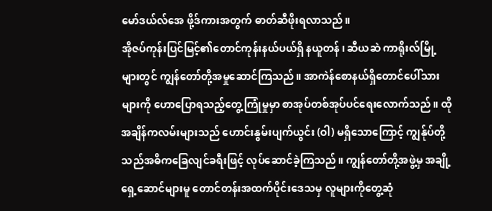မော်ဒယ်လ်အေ ဖို့ဒ်ကားအတွက် ဓာတ်ဆီဖိုးရလာသည်။
အိုဇပ်ကုန်းပြင်မြင့်၏တောင်ကုန်းနယ်ပယ်ရှိ နယူတန်၊ ဆီယဆဲ ကာရိုးလ်မြို့များတွင် ကျွန်တော်တို့အမှုဆောင်ကြသည်။ အာကဲန်စောနယ်ရှိတောင်ပေါ်သားများကို ဟောပြောရသည့်တွေ့ကြုံမှုမှာ စာအုပ်တစ်အုပ်ပင်ရေးလောက်သည်။ ထိုအချိန်ကလမ်းများသည် ဟောင်းနွမ်းပျက်ယွင်း (ဝါ) မရှိသောကြောင့် ကျွန်ုပ်တို့သည်အဓိကခြေလျင်ခရီးဖြင့် လုပ်ဆောင်ခဲ့ကြသည်။ ကျွန်တော်တို့အဖွဲ့မှ အချို့ရှေ့ဆောင်များမူ တောင်တန်းအထက်ပိုင်းဒေသမှ လူများကိုတွေ့ဆုံ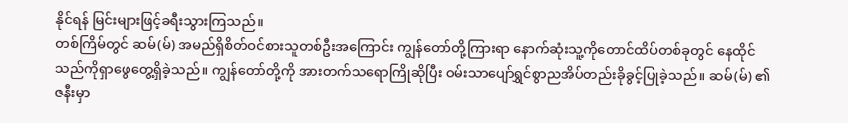နိုင်ရန် မြင်းများဖြင့်ခရီးသွားကြသည်။
တစ်ကြိမ်တွင် ဆမ်(မ်) အမည်ရှိစိတ်ဝင်စားသူတစ်ဦးအကြောင်း ကျွန်တော်တို့ကြားရာ နောက်ဆုံးသူ့ကိုတောင်ထိပ်တစ်ခုတွင် နေထိုင်သည်ကိုရှာဖွေတွေ့ရှိခဲ့သည်။ ကျွန်တော်တို့ကို အားတက်သရောကြိုဆိုပြီး ဝမ်းသာပျော်ရွှင်စွာညအိပ်တည်းခိုခွင့်ပြုခဲ့သည်။ ဆမ်(မ်) ၏ဇနီးမှာ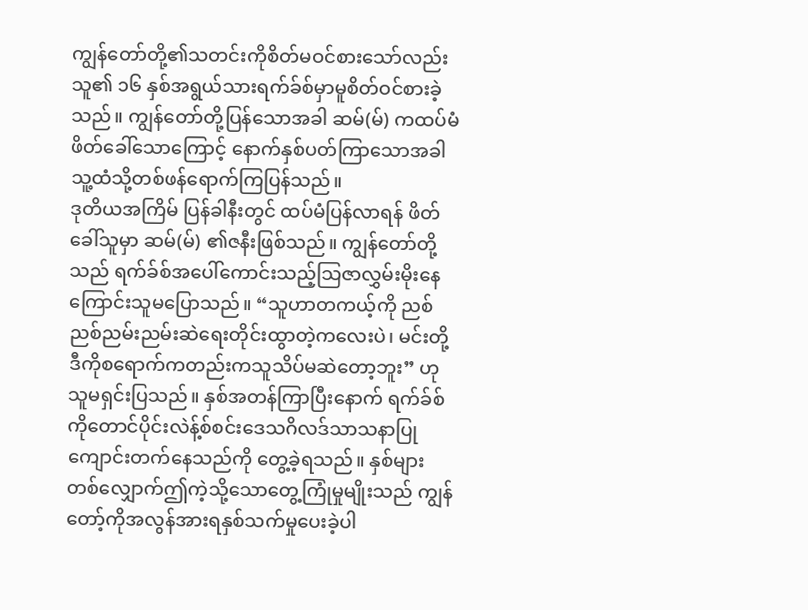ကျွန်တော်တို့၏သတင်းကိုစိတ်မဝင်စားသော်လည်း သူ၏ ၁၆ နှစ်အရွယ်သားရက်ခ်စ်မှာမူစိတ်ဝင်စားခဲ့သည်။ ကျွန်တော်တို့ပြန်သောအခါ ဆမ်(မ်) ကထပ်မံဖိတ်ခေါ်သောကြောင့် နောက်နှစ်ပတ်ကြာသောအခါ သူ့ထံသို့တစ်ဖန်ရောက်ကြပြန်သည်။
ဒုတိယအကြိမ် ပြန်ခါနီးတွင် ထပ်မံပြန်လာရန် ဖိတ်ခေါ်သူမှာ ဆမ်(မ်) ၏ဇနီးဖြစ်သည်။ ကျွန်တော်တို့သည် ရက်ခ်စ်အပေါ်ကောင်းသည့်သြဇာလွှမ်းမိုးနေကြောင်းသူမပြောသည်။ “သူဟာတကယ့်ကို ညစ်ညစ်ညမ်းညမ်းဆဲရေးတိုင်းထွာတဲ့ကလေးပဲ၊ မင်းတို့ဒီကိုစရောက်ကတည်းကသူသိပ်မဆဲတော့ဘူး” ဟုသူမရှင်းပြသည်။ နှစ်အတန်ကြာပြီးနောက် ရက်ခ်စ်ကိုတောင်ပိုင်းလဲန့်စ်စင်းဒေသဂိလဒ်သာသနာပြုကျောင်းတက်နေသည်ကို တွေ့ခဲ့ရသည်။ နှစ်များတစ်လျှောက်ဤကဲ့သို့သောတွေ့ကြုံမှုမျိုးသည် ကျွန်တော့်ကိုအလွန်အားရနှစ်သက်မှုပေးခဲ့ပါ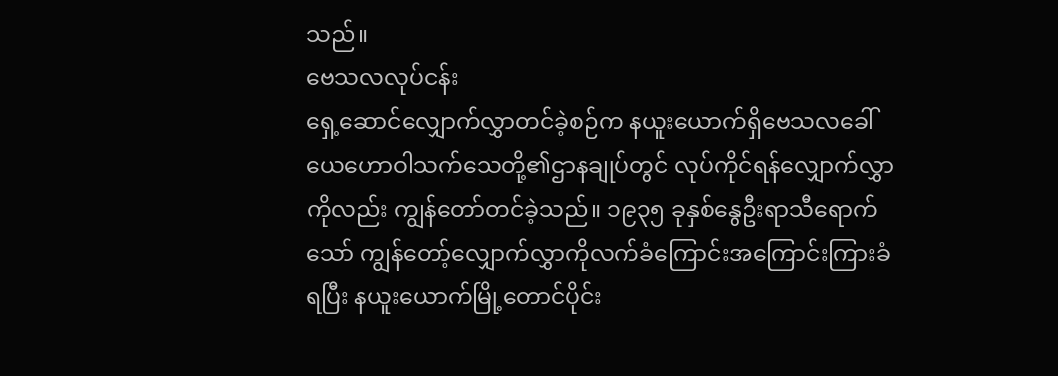သည်။
ဗေသလလုပ်ငန်း
ရှေ့ဆောင်လျှောက်လွှာတင်ခဲ့စဉ်က နယူးယောက်ရှိဗေသလခေါ်ယေဟောဝါသက်သေတို့၏ဌာနချုပ်တွင် လုပ်ကိုင်ရန်လျှောက်လွှာကိုလည်း ကျွန်တော်တင်ခဲ့သည်။ ၁၉၃၅ ခုနှစ်နွေဦးရာသီရောက်သော် ကျွန်တော့်လျှောက်လွှာကိုလက်ခံကြောင်းအကြောင်းကြားခံရပြီး နယူးယောက်မြို့တောင်ပိုင်း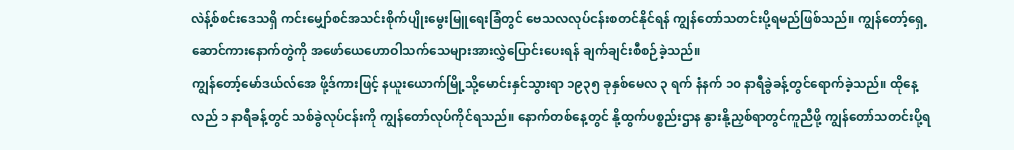လဲန့်စ်စင်းဒေသရှိ ကင်းမျှော်စင်အသင်းစိုက်ပျိုးမွေးမြူရေးခြံတွင် ဗေသလလုပ်ငန်းစတင်နိုင်ရန် ကျွန်တော်သတင်းပို့ရမည်ဖြစ်သည်။ ကျွန်တော့်ရှေ့ဆောင်ကားနောက်တွဲကို အဖော်ယေဟောဝါသက်သေများအားလွှဲပြောင်းပေးရန် ချက်ချင်းစီစဉ်ခဲ့သည်။
ကျွန်တော့်မော်ဒယ်လ်အေ ဖို့ဒ်ကားဖြင့် နယူးယောက်မြို့သို့မောင်းနှင်သွားရာ ၁၉၃၅ ခုနှစ်မေလ ၃ ရက် နံနက် ၁၀ နာရီခွဲခန့်တွင်ရောက်ခဲ့သည်။ ထိုနေ့လည် ၁ နာရီခန့်တွင် သစ်ခွဲလုပ်ငန်းကို ကျွန်တော်လုပ်ကိုင်ရသည်။ နောက်တစ်နေ့တွင် နို့ထွက်ပစ္စည်းဌာန နွားနို့ညှစ်ရာတွင်ကူညီဖို့ ကျွန်တော်သတင်းပို့ရ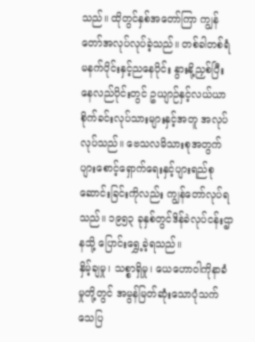သည်။ ထိုတွင်နှစ်အတော်ကြာ ကျွန်တော်အလုပ်လုပ်ခဲ့သည်။ တစ်ခါတစ်ရံမနက်ပိုင်းနှင့်ညနေပိုင်း နွားနို့ညှစ်ပြီး နေလည်ပိုင်းတွင် ဥယျာဉ်နှင့်လယ်ယာစိုက်ခင်းလုပ်သားများနှင့်အတူ အလုပ်လုပ်သည်။ ဗေသလမိသားစုအတွက် ပျားစောင့်ရှောက်ရေးနှင့်ပျားရည်စုဆောင်းခြင်းကိုလည်း ကျွန်တော်လုပ်ရသည်။ ၁၉၅၃ ခုနှစ်တွင်ဒိန်ခဲလုပ်ငန်းဌာနသို့ ပြောင်းရွှေ့ခဲ့ရသည်။
နှိမ့်ချမှု၊ သစ္စာရှိမှု၊ ယေဟောဝါကိုနာခံမှုတို့တွင် အမွန်မြတ်ဆုံးသောပုံသက်သေပြ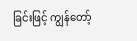ခြင်းဖြင့် ကျွန်တော့်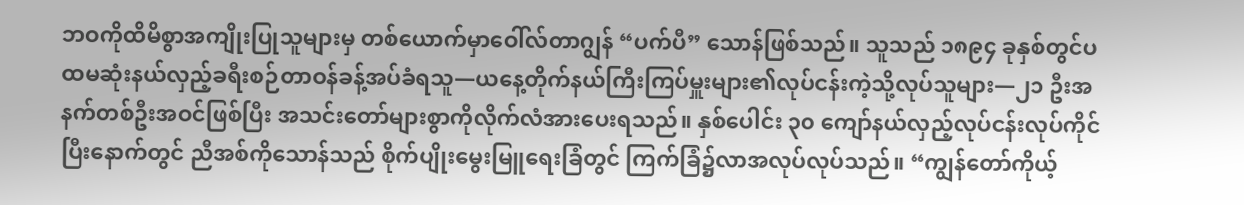ဘဝကိုထိမိစွာအကျိုးပြုသူများမှ တစ်ယောက်မှာဝေါ်လ်တာဂျွန် “ပက်ပီ” သောန်ဖြစ်သည်။ သူသည် ၁၈၉၄ ခုနှစ်တွင်ပထမဆုံးနယ်လှည့်ခရီးစဉ်တာဝန်ခန့်အပ်ခံရသူ—ယနေ့တိုက်နယ်ကြီးကြပ်မှူးများ၏လုပ်ငန်းကဲ့သို့လုပ်သူများ—၂၁ ဦးအနက်တစ်ဦးအဝင်ဖြစ်ပြီး အသင်းတော်များစွာကိုလိုက်လံအားပေးရသည်။ နှစ်ပေါင်း ၃၀ ကျော်နယ်လှည့်လုပ်ငန်းလုပ်ကိုင်ပြီးနောက်တွင် ညီအစ်ကိုသောန်သည် စိုက်ပျိုးမွေးမြူရေးခြံတွင် ကြက်ခြံ၌လာအလုပ်လုပ်သည်။ “ကျွန်တော်ကိုယ့်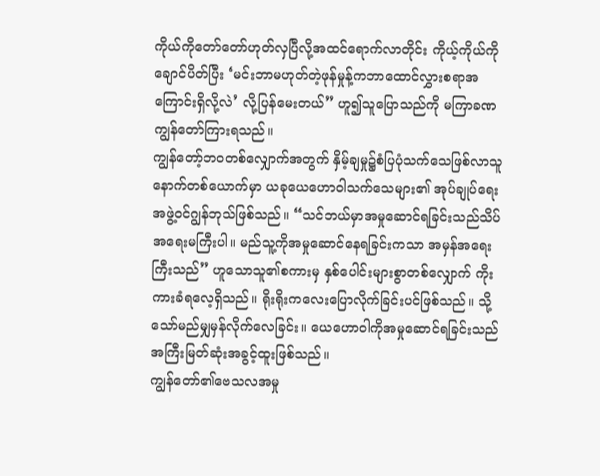ကိုယ်ကိုတော်တော်ဟုတ်လှပြီလို့အထင်ရောက်လာတိုင်း ကိုယ့်ကိုယ်ကိုချောင်ပိတ်ပြီး ‘မင်းဘာမဟုတ်တဲ့ဖုန်မှုန့်ကဘာထောင်လွှားစရာအကြောင်းရှိလို့လဲ’ လို့ပြန်မေးတယ်” ဟူ၍သူပြောသည်ကို မကြာခဏကျွန်တော်ကြားရသည်။
ကျွန်တော့်ဘဝတစ်လျှောက်အတွက် နှိမ့်ချမှု၌စံပြပုံသက်သေဖြစ်လာသူနောက်တစ်ယောက်မှာ ယခုယေဟောဝါသက်သေများ၏ အုပ်ချုပ်ရေးအဖွဲ့ဝင်ဂျွန်ဘုသ်ဖြစ်သည်။ “သင်ဘယ်မှာအမှုဆောင်ရခြင်းသည်သိပ်အရေးမကြီးပါ။ မည်သူ့ကိုအမှုဆောင်နေရခြင်းကသာ အမှန်အရေးကြီးသည်” ဟူသောသူ၏စကားမှ နှစ်ပေါင်းများစွာတစ်လျှောက် ကိုးကားခံရလေ့ရှိသည်။ ရိုးရိုးကလေးပြောလိုက်ခြင်းပင်ဖြစ်သည်။ သို့သော်မည်မျှမှန်လိုက်လေခြင်း။ ယေဟောဝါကိုအမှုဆောင်ရခြင်းသည် အကြီးမြတ်ဆုံးအခွင့်ထူးဖြစ်သည်။
ကျွန်တော်၏ဗေသလအမှု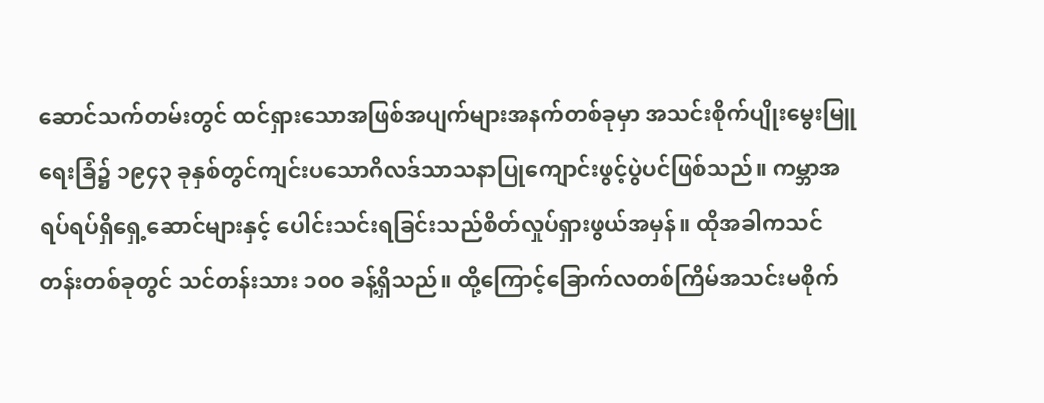ဆောင်သက်တမ်းတွင် ထင်ရှားသောအဖြစ်အပျက်များအနက်တစ်ခုမှာ အသင်းစိုက်ပျိုးမွေးမြူရေးခြံ၌ ၁၉၄၃ ခုနှစ်တွင်ကျင်းပသောဂိလဒ်သာသနာပြုကျောင်းဖွင့်ပွဲပင်ဖြစ်သည်။ ကမ္ဘာအရပ်ရပ်ရှိရှေ့ဆောင်များနှင့် ပေါင်းသင်းရခြင်းသည်စိတ်လှုပ်ရှားဖွယ်အမှန်။ ထိုအခါကသင်တန်းတစ်ခုတွင် သင်တန်းသား ၁၀၀ ခန့်ရှိသည်။ ထို့ကြောင့်ခြောက်လတစ်ကြိမ်အသင်းမစိုက်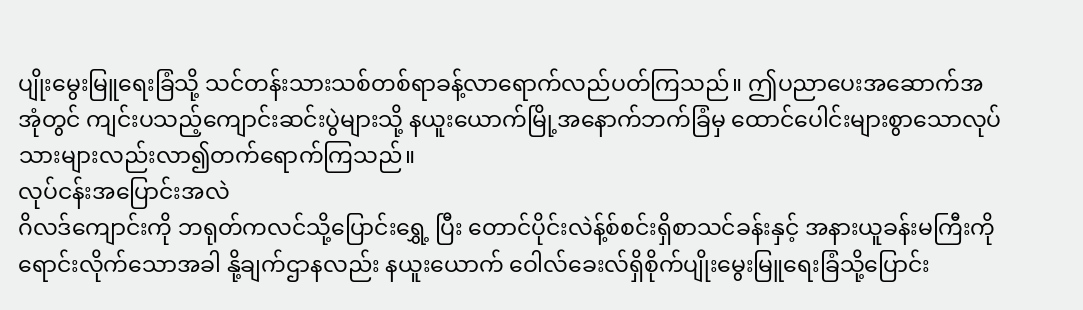ပျိုးမွေးမြူရေးခြံသို့ သင်တန်းသားသစ်တစ်ရာခန့်လာရောက်လည်ပတ်ကြသည်။ ဤပညာပေးအဆောက်အအုံတွင် ကျင်းပသည့်ကျောင်းဆင်းပွဲများသို့ နယူးယောက်မြို့အနောက်ဘက်ခြံမှ ထောင်ပေါင်းများစွာသောလုပ်သားများလည်းလာ၍တက်ရောက်ကြသည်။
လုပ်ငန်းအပြောင်းအလဲ
ဂိလဒ်ကျောင်းကို ဘရုတ်ကလင်သို့ပြောင်းရွှေ့ ပြီး တောင်ပိုင်းလဲန့်စ်စင်းရှိစာသင်ခန်းနှင့် အနားယူခန်းမကြီးကိုရောင်းလိုက်သောအခါ နို့ချက်ဌာနလည်း နယူးယောက် ဝေါလ်ခေးလ်ရှိစိုက်ပျိုးမွေးမြူရေးခြံသို့ပြောင်း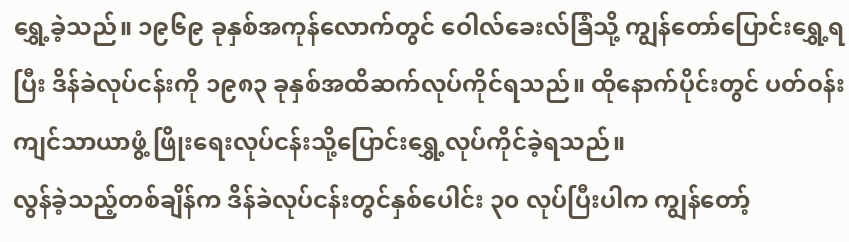ရွှေ့ခဲ့သည်။ ၁၉၆၉ ခုနှစ်အကုန်လောက်တွင် ဝေါလ်ခေးလ်ခြံသို့ ကျွန်တော်ပြောင်းရွှေ့ရပြီး ဒိန်ခဲလုပ်ငန်းကို ၁၉၈၃ ခုနှစ်အထိဆက်လုပ်ကိုင်ရသည်။ ထိုနောက်ပိုင်းတွင် ပတ်ဝန်းကျင်သာယာဖွံ့ ဖြိုးရေးလုပ်ငန်းသို့ပြောင်းရွှေ့လုပ်ကိုင်ခဲ့ရသည်။
လွန်ခဲ့သည့်တစ်ချိန်က ဒိန်ခဲလုပ်ငန်းတွင်နှစ်ပေါင်း ၃၀ လုပ်ပြီးပါက ကျွန်တော့်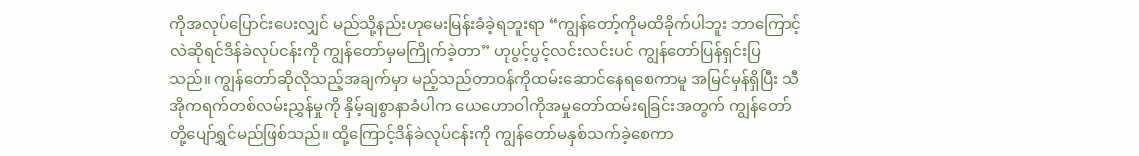ကိုအလုပ်ပြောင်းပေးလျှင် မည်သို့နည်းဟုမေးမြန်းခံခဲ့ရဘူးရာ “ကျွန်တော့်ကိုမထိခိုက်ပါဘူး ဘာကြောင့်လဲဆိုရင်ဒိန်ခဲလုပ်ငန်းကို ကျွန်တော်မှမကြိုက်ခဲ့တာ” ဟုပွင့်ပွင့်လင်းလင်းပင် ကျွန်တော်ပြန်ရှင်းပြသည်။ ကျွန်တော်ဆိုလိုသည့်အချက်မှာ မည့်သည်တာဝန်ကိုထမ်းဆောင်နေရစေကာမူ အမြင်မှန်ရှိပြီး သီအိုကရက်တစ်လမ်းညွှန်မှုကို နှိမ့်ချစွာနာခံပါက ယေဟောဝါကိုအမှုတော်ထမ်းရခြင်းအတွက် ကျွန်တော်တို့ပျော်ရွှင်မည်ဖြစ်သည်။ ထို့ကြောင့်ဒိန်ခဲလုပ်ငန်းကို ကျွန်တော်မနှစ်သက်ခဲ့စေကာ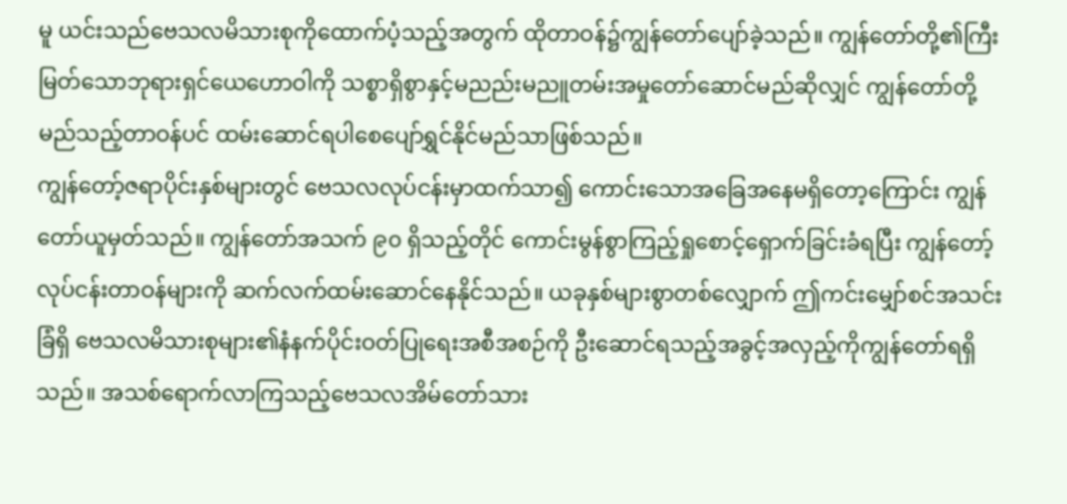မူ ယင်းသည်ဗေသလမိသားစုကိုထောက်ပံ့သည့်အတွက် ထိုတာဝန်၌ကျွန်တော်ပျော်ခဲ့သည်။ ကျွန်တော်တို့၏ကြီးမြတ်သောဘုရားရှင်ယေဟောဝါကို သစ္စာရှိစွာနှင့်မညည်းမညူတမ်းအမှုတော်ဆောင်မည်ဆိုလျှင် ကျွန်တော်တို့မည်သည့်တာဝန်ပင် ထမ်းဆောင်ရပါစေပျော်ရွှင်နိုင်မည်သာဖြစ်သည်။
ကျွန်တော့်ဇရာပိုင်းနှစ်များတွင် ဗေသလလုပ်ငန်းမှာထက်သာ၍ ကောင်းသောအခြေအနေမရှိတော့ကြောင်း ကျွန်တော်ယူမှတ်သည်။ ကျွန်တော်အသက် ၉၀ ရှိသည့်တိုင် ကောင်းမွန်စွာကြည့်ရှုစောင့်ရှောက်ခြင်းခံရပြီး ကျွန်တော့်လုပ်ငန်းတာဝန်များကို ဆက်လက်ထမ်းဆောင်နေနိုင်သည်။ ယခုနှစ်များစွာတစ်လျှောက် ဤကင်းမျှော်စင်အသင်းခြံရှိ ဗေသလမိသားစုများ၏နံနက်ပိုင်းဝတ်ပြုရေးအစီအစဉ်ကို ဦးဆောင်ရသည့်အခွင့်အလှည့်ကိုကျွန်တော်ရရှိသည်။ အသစ်ရောက်လာကြသည့်ဗေသလအိမ်တော်သား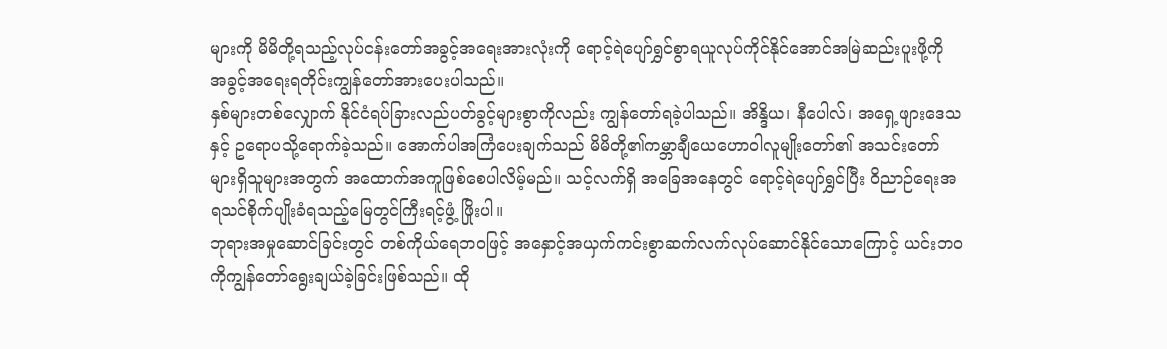များကို မိမိတို့ရသည့်လုပ်ငန်းတော်အခွင့်အရေးအားလုံးကို ရောင့်ရဲပျော်ရွှင်စွာရယူလုပ်ကိုင်နိုင်အောင်အမြဲဆည်းပူးဖို့ကို အခွင့်အရေးရတိုင်းကျွန်တော်အားပေးပါသည်။
နှစ်များတစ်လျှောက် နိုင်ငံရပ်ခြားလည်ပတ်ခွင့်များစွာကိုလည်း ကျွန်တော်ရခဲ့ပါသည်။ အိန္ဒိယ၊ နီပေါလ်၊ အရှေ့ဖျားဒေသနှင့် ဥရောပသို့ရောက်ခဲ့သည်။ အောက်ပါအကြံပေးချက်သည် မိမိတို့၏ကမ္ဘာချီယေဟောဝါလူမျိုးတော်၏ အသင်းတော်များရှိသူများအတွက် အထောက်အကူဖြစ်စေပါလိမ့်မည်။ သင့်လက်ရှိ အခြေအနေတွင် ရောင့်ရဲပျော်ရွှင်ပြီး ဝိညာဉ်ရေးအရသင်စိုက်ပျိုးခံရသည့်မြေတွင်ကြီးရင့်ဖွံ့ ဖြိုးပါ။
ဘုရားအမှုဆောင်ခြင်းတွင် တစ်ကိုယ်ရေဘဝဖြင့် အနှောင့်အယှက်ကင်းစွာဆက်လက်လုပ်ဆောင်နိုင်သောကြောင့် ယင်းဘဝကိုကျွန်တော်ရွေးချယ်ခဲ့ခြင်းဖြစ်သည်။ ထို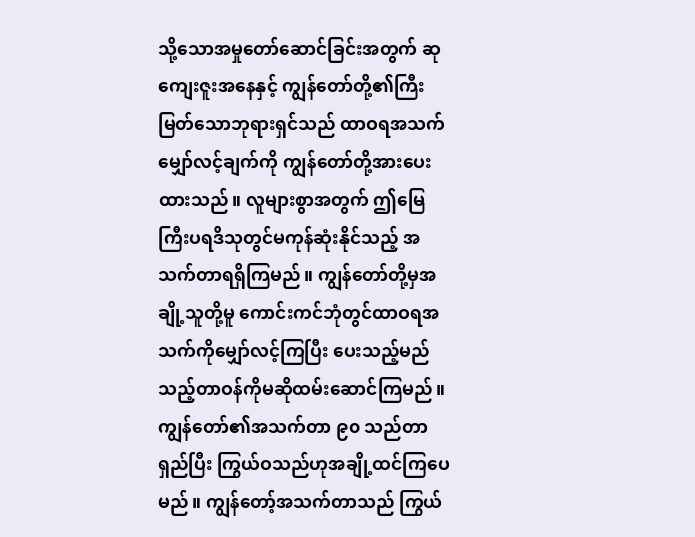သို့သောအမှုတော်ဆောင်ခြင်းအတွက် ဆုကျေးဇူးအနေနှင့် ကျွန်တော်တို့၏ကြီးမြတ်သောဘုရားရှင်သည် ထာဝရအသက်မျှော်လင့်ချက်ကို ကျွန်တော်တို့အားပေးထားသည်။ လူများစွာအတွက် ဤမြေကြီးပရဒိသုတွင်မကုန်ဆုံးနိုင်သည့် အသက်တာရရှိကြမည်။ ကျွန်တော်တို့မှအချို့သူတို့မူ ကောင်းကင်ဘုံတွင်ထာဝရအသက်ကိုမျှော်လင့်ကြပြီး ပေးသည့်မည်သည့်တာဝန်ကိုမဆိုထမ်းဆောင်ကြမည်။
ကျွန်တော်၏အသက်တာ ၉၀ သည်တာရှည်ပြီး ကြွယ်ဝသည်ဟုအချို့ထင်ကြပေမည်။ ကျွန်တော့်အသက်တာသည် ကြွယ်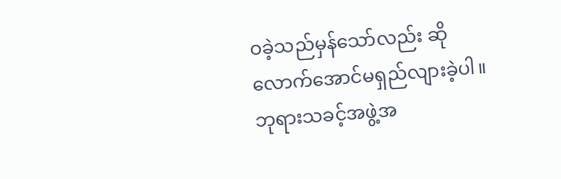ဝခဲ့သည်မှန်သော်လည်း ဆိုလောက်အောင်မရှည်လျားခဲ့ပါ။ ဘုရားသခင့်အဖွဲ့အ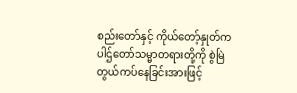စည်းတော်နှင့် ကိုယ်တော့်နှုတ်ကပါဌ်တော်သမ္မာတရားတို့ကို စွဲမြဲတွယ်ကပ်နေခြင်းအားဖြင့်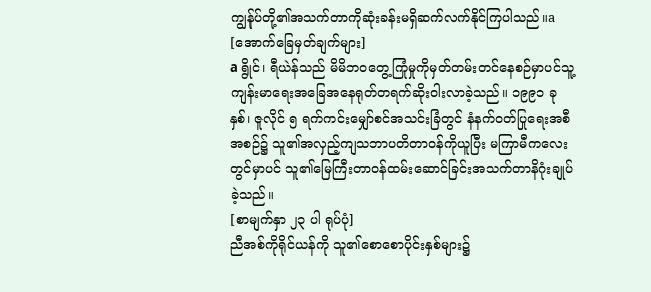ကျွန်ုပ်တို့၏အသက်တာကိုဆုံးခန်းမရှိဆက်လက်နိုင်ကြပါသည်။a
[အောက်ခြေမှတ်ချက်များ]
a ရွိုင်၊ ရီယဲန်သည် မိမိဘဝတွေ့ကြုံမှုကိုမှတ်တမ်းတင်နေစဉ်မှာပင်သူ့ကျန်းမာရေးအခြေအနေရုတ်တရက်ဆိုးဝါးလာခဲ့သည်။ ၁၉၉၁ ခုနှစ်၊ ဇူလိုင် ၅ ရက်ကင်းမျှော်စင်အသင်းခြံတွင် နံနက်ဝတ်ပြုရေးအစီအစဉ်၌ သူ၏အလှည့်ကျသဘာပတိတာဝန်ကိုယူပြီး မကြာမီကလေးတွင်မှာပင် သူ၏မြေကြီးတာဝန်ထမ်းဆောင်ခြင်းအသက်တာနိဂုံးချုပ်ခဲ့သည်။
[စာမျက်နှာ ၂၃ ပါ ရုပ်ပုံ]
ညီအစ်ကိုရိုင်ယန်ကို သူ၏စောစောပိုင်းနှစ်များ၌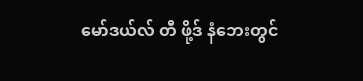မော်ဒယ်လ် တီ ဖို့ဒ် နံဘေးတွင်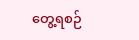တွေ့ရစဉ်